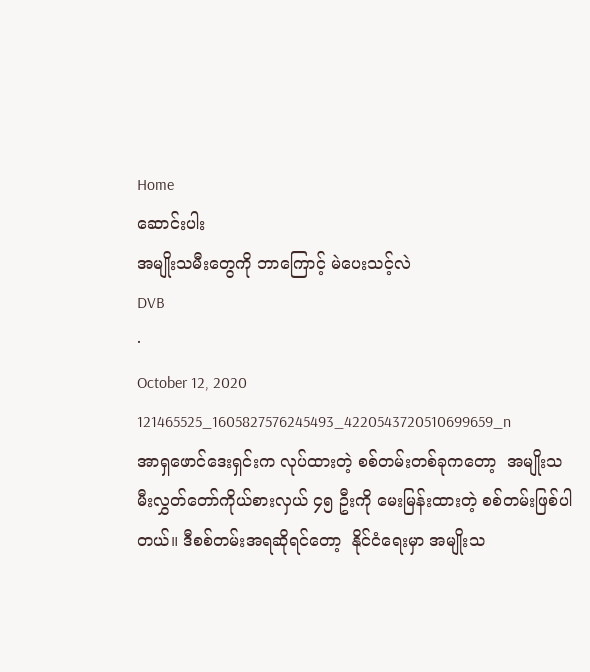Home
ဆောင်းပါး
အမျိုးသမီးတွေကို ဘာကြောင့် မဲပေးသင့်လဲ
DVB
·
October 12, 2020
121465525_1605827576245493_4220543720510699659_n
အာရှဖောင်ဒေးရှင်းက လုပ်ထားတဲ့ စစ်တမ်းတစ်ခုကတော့  အမျိုးသမီးလွှတ်တော်ကိုယ်စားလှယ် ၄၅ ဦးကို မေးမြန်းထားတဲ့ စစ်တမ်းဖြစ်ပါတယ်။ ဒီစစ်တမ်းအရဆိုရင်တော့  နိုင်ငံရေးမှာ အမျိုးသ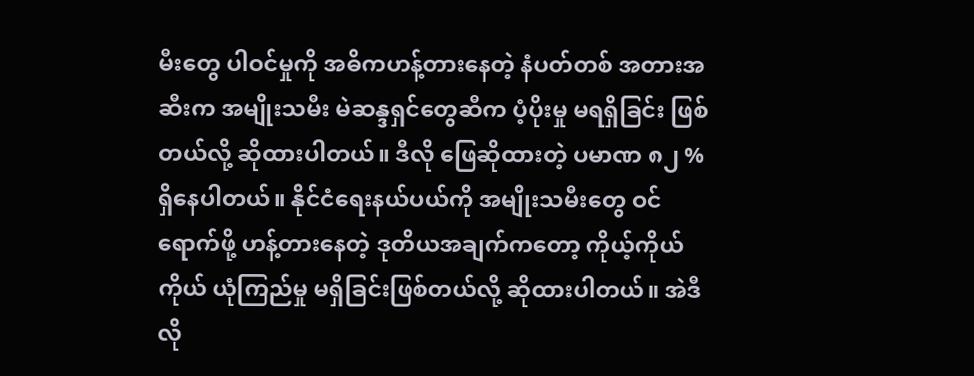မီးတွေ ပါဝင်မှုကို အဓိကဟန့်တားနေတဲ့ နံပတ်တစ် အတားအဆီးက အမျိုးသမီး မဲဆန္ဒရှင်တွေဆီက ပံ့ပိုးမှု မရရှိခြင်း ဖြစ်တယ်လို့ ဆိုထားပါတယ်။ ဒီလို ဖြေဆိုထားတဲ့ ပမာဏ ၈၂ % ရှိနေပါတယ်။ နိုင်ငံရေးနယ်ပယ်ကို အမျိုးသမီးတွေ ဝင်ရောက်ဖို့ ဟန့်တားနေတဲ့ ဒုတိယအချက်ကတော့ ကိုယ့်ကိုယ်ကိုယ် ယုံကြည်မှု မရှိခြင်းဖြစ်တယ်လို့ ဆိုထားပါတယ်။ အဲဒီလို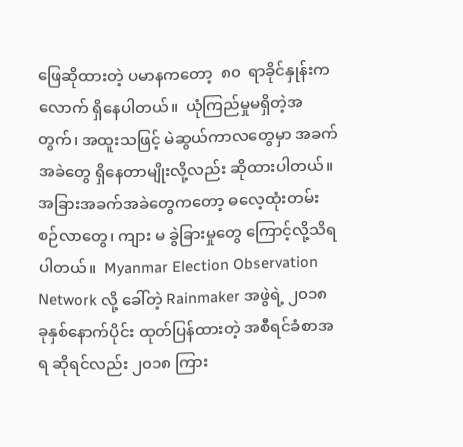ဖြေဆိုထားတဲ့ ပမာနကတော့  ၈၀  ရာခိုင်နှုန်းက လောက် ရှိနေပါတယ်။  ယုံကြည်မှုမရှိတဲ့အတွက်၊ အထူးသဖြင့် မဲဆွယ်ကာလတွေမှာ အခက်အခဲတွေ ရှိနေတာမျိုးလို့လည်း ဆိုထားပါတယ်။ အခြားအခက်အခဲတွေကတော့ ဓလေ့ထုံးတမ်းစဉ်လာတွေ၊ ကျား မ ခွဲခြားမှုတွေ ကြောင့်လို့သိရပါတယ်။  Myanmar Election Observation Network လို့ ခေါ်တဲ့ Rainmaker အဖွဲရဲ့ ၂၀၁၈ ခုနှစ်နောက်ပိုင်း ထုတ်ပြန်ထားတဲ့ အစီရင်ခံစာအရ ဆိုရင်လည်း ၂၀၁၈ ကြား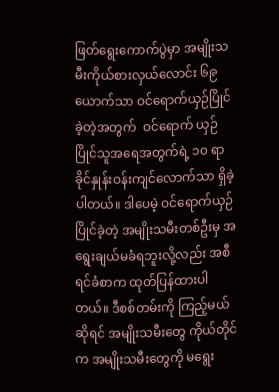ဖြတ်ရွေးကောက်ပွဲမှာ အမျိုးသမီးကိုယ်စားလှယ်လောင်း ၆၉ ယောက်သာ ဝင်ရောက်ယှဉ်ပြိုင်ခဲ့တဲ့အတွက်  ဝင်ရောက် ယှဉ်ပြိုင်သူအရေအတွက်ရဲ့ ၁၀ ရာခိုင်နှုန်းဝန်းကျင်လောက်သာ ရှိခဲ့ပါတယ်။ ဒါပေမဲ့ ဝင်ရောက်ယှဉ်ပြိုင်ခဲ့တဲ့ အမျိုးသမီးတစ်ဦးမှ အရွေးချယ်မခံရဘူးလို့လည်း အစီရင်ခံစာက ထုတ်ပြန်ထားပါတယ်။ ဒီစစ်တမ်းကို ကြည့်မယ်ဆိုရင် အမျိုးသမီးတွေ ကိုယ်တိုင်က အမျိုးသမီးတွေကို မရွေး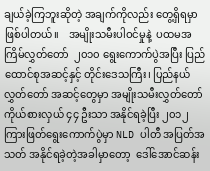ချယ်ခဲ့ကြဘူးဆိုတဲ့ အချက်ကိုလည်း တွေ့ရှိရမှာဖြစ်ပါတယ်။    အမျိုးသမီးပါဝင်မှုနဲ့  ပထမအကြိမ်လွှတ်တော်  ၂၀၁၀ ရွေးကောက်ပွဲအပြီး ပြည်ထောင်စုအဆင့်နှင့် တိုင်းဒေသကြီး၊ ပြည်နယ်လွှတ်တော် အဆင့်တွေမှာ အမျိုးသမီးလွှတ်တော် ကိုယ်စားလှယ် ၄၄ ဦးသာ အနိုင်ရခဲ့ပြီး ၂၀၁၂ ကြားဖြတ်ရွေးကောက်ပွဲမှာ NLD ပါတီ အပြတ်အသတ် အနိုင်ရခဲ့တဲ့အခါမှာတော့  ဒေါ်အောင်ဆန်း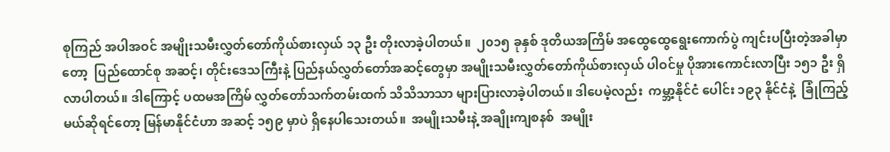စုကြည် အပါအဝင် အမျိုးသမီးလွှတ်တော်ကိုယ်စားလှယ် ၁၃ ဦး တိုးလာခဲ့ပါတယ်။  ၂၀၁၅ ခုနှစ် ဒုတိယအကြိမ် အထွေထွေရွေးကောက်ပွဲ ကျင်းပပြီးတဲ့အခါမှာတော့  ပြည်ထောင်စု အဆင့်၊ တိုင်းဒေသကြီးနဲ့ ပြည်နယ်လွှတ်တော်အဆင့်တွေမှာ အမျိုးသမီးလွှတ်တော်ကိုယ်စားလှယ် ပါဝင်မှု ပိုအားကောင်းလာပြီး ၁၅၁ ဦး ရှိလာပါတယ်။ ဒါကြောင့် ပထမအကြိမ် လွှတ်တော်သက်တမ်းထက် သိသိသာသာ များပြားလာခဲ့ပါတယ်။ ဒါပေမဲ့လည်း  ကမ္ဘာ့နိုင်ငံ ပေါင်း ၁၉၃ နိုင်ငံနဲ့  ခြုံကြည့်မယ်ဆိုရင်တော့ မြန်မာနိုင်ငံဟာ အဆင့် ၁၅၉ မှာပဲ ရှိနေပါသေးတယ်။  အမျိုးသမီးနဲ့ အချိုးကျစနစ်  အမျိုး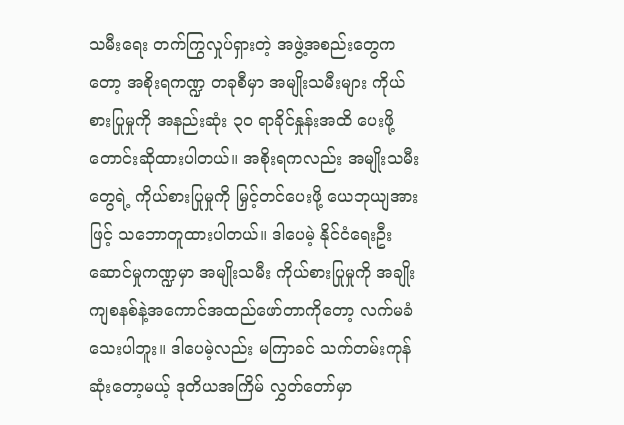သမီးရေး တက်ကြွလှုပ်ရှားတဲ့ အဖွဲ့အစည်းတွေကတော့ အစိုးရကဏ္ဍ တခုစီမှာ အမျိုးသမီးများ ကိုယ်စားပြုမှုကို အနည်းဆုံး ၃၀ ရာခိုင်နှုန်းအထိ ပေးဖို့ တောင်းဆိုထားပါတယ်။ အစိုးရကလည်း အမျိုးသမီးတွေရဲ့ ကိုယ်စားပြုမှုကို မြှင့်တင်ပေးဖို့ ယေဘုယျအားဖြင့် သဘောတူထားပါတယ်။ ဒါပေမဲ့ နိုင်ငံရေးဦး ဆောင်မှုကဏ္ဍမှာ အမျိုးသမီး ကိုယ်စားပြုမှုကို အချိုးကျစနစ်နဲ့အကောင်အထည်ဖော်တာကိုတော့ လက်မခံသေးပါဘူး။ ဒါပေမဲ့လည်း မကြာခင် သက်တမ်းကုန်ဆုံးတော့မယ့် ဒုတိယအကြိမ် လွှတ်တော်မှာ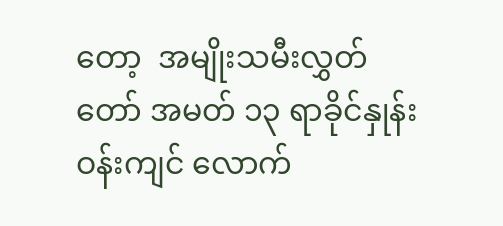တော့  အမျိုးသမီးလွှတ်တော် အမတ် ၁၃ ရာခိုင်နှုန်း ဝန်းကျင် လောက်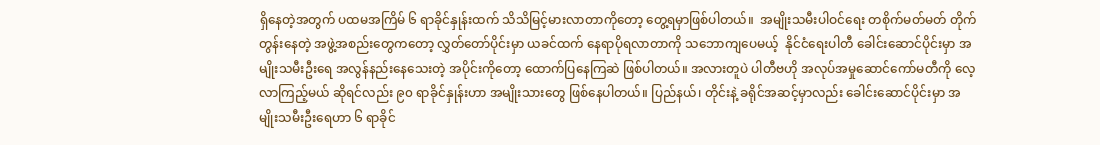ရှိနေတဲ့အတွက် ပထမအကြိမ် ၆ ရာခိုင်နှုန်းထက် သိသိမြင့်မားလာတာကိုတော့ တွေ့ရမှာဖြစ်ပါတယ်။  အမျိုးသမီးပါဝင်ရေး တစိုက်မတ်မတ် တိုက်တွန်းနေတဲ့ အဖွဲ့အစည်းတွေကတော့ လွှတ်တော်ပိုင်းမှာ ယခင်ထက် နေရာပိုရလာတာကို သဘောကျပေမယ့်  နိုင်ငံရေးပါတီ ခေါင်းဆောင်ပိုင်းမှာ အမျိုးသမီးဦးရေ အလွန်နည်းနေသေးတဲ့ အပိုင်းကိုတော့ ထောက်ပြနေကြဆဲ ဖြစ်ပါတယ်။ အလားတူပဲ ပါတီဗဟို အလုပ်အမှုဆောင်ကော်မတီကို လေ့လာကြည့်မယ် ဆိုရင်လည်း ၉၀ ရာခိုင်နှုန်းဟာ အမျိုးသားတွေ ဖြစ်နေပါတယ်။ ပြည်နယ်၊ တိုင်းနဲ့ ခရိုင်အဆင့်မှာလည်း ခေါင်းဆောင်ပိုင်းမှာ အမျိုးသမီးဦးရေဟာ ၆ ရာခိုင်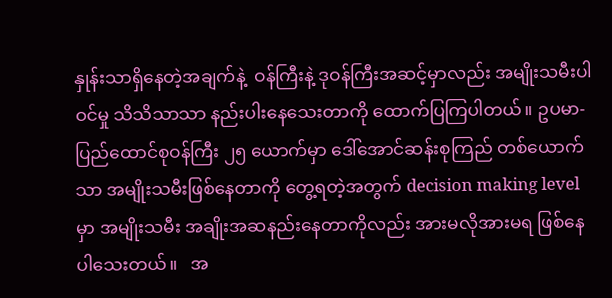နှုန်းသာရှိနေတဲ့အချက်နဲ့  ဝန်ကြီးနဲ့ ဒုဝန်ကြီးအဆင့်မှာလည်း အမျိုးသမီးပါဝင်မှု သိသိသာသာ နည်းပါးနေသေးတာကို ထောက်ပြကြပါတယ်။ ဥပမာ- ပြည်ထောင်စုဝန်ကြီး ၂၅ ယောက်မှာ ဒေါ်အောင်ဆန်းစုကြည် တစ်ယောက်သာ အမျိုးသမီးဖြစ်နေတာကို တွေ့ရတဲ့အတွက် decision making level မှာ အမျိုးသမီး အချိုးအဆနည်းနေတာကိုလည်း အားမလိုအားမရ ဖြစ်နေပါသေးတယ်။   အ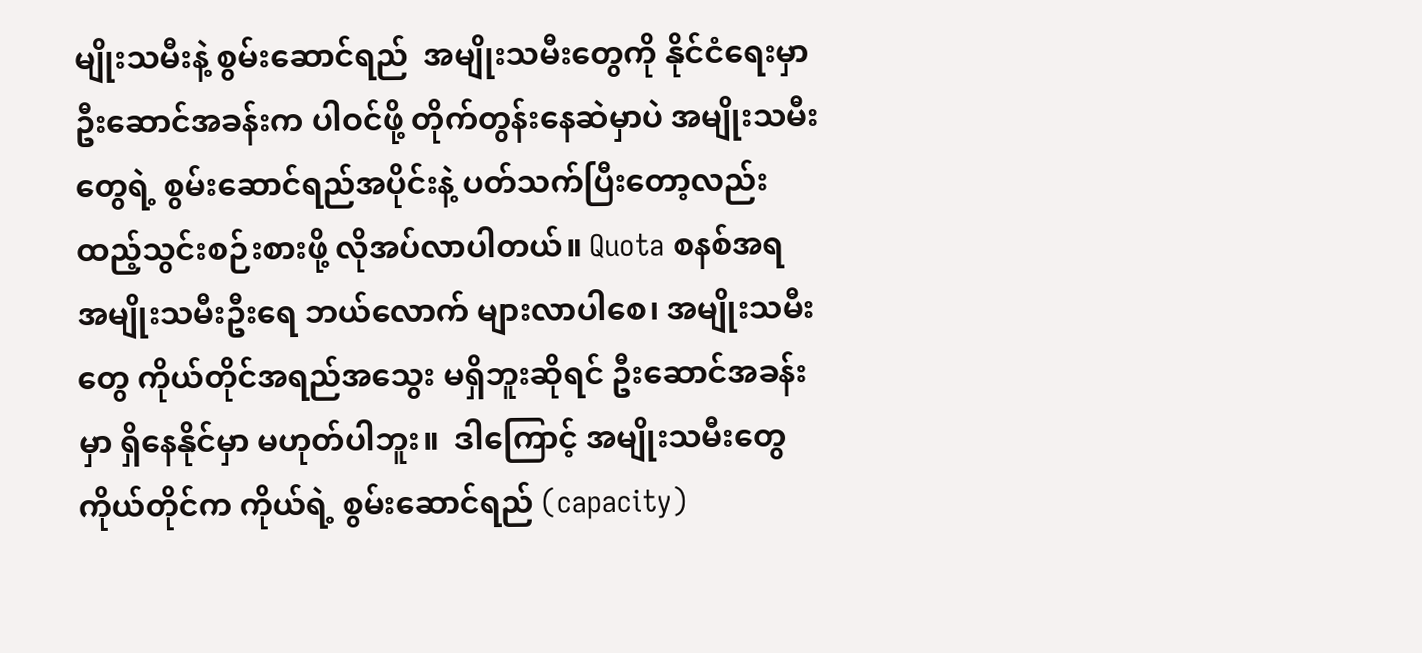မျိုးသမီးနဲ့ စွမ်းဆောင်ရည်  အမျိုးသမီးတွေကို နိုင်ငံရေးမှာ ဦးဆောင်အခန်းက ပါဝင်ဖို့ တိုက်တွန်းနေဆဲမှာပဲ အမျိုးသမီးတွေရဲ့ စွမ်းဆောင်ရည်အပိုင်းနဲ့ ပတ်သက်ပြီးတော့လည်း ထည့်သွင်းစဉ်းစားဖို့ လိုအပ်လာပါတယ်။ Quota စနစ်အရ အမျိုးသမီးဦးရေ ဘယ်လောက် များလာပါစေ၊ အမျိုးသမီးတွေ ကိုယ်တိုင်အရည်အသွေး မရှိဘူးဆိုရင် ဦးဆောင်အခန်းမှာ ရှိနေနိုင်မှာ မဟုတ်ပါဘူး။  ဒါကြောင့် အမျိုးသမီးတွေကိုယ်တိုင်က ကိုယ်ရဲ့ စွမ်းဆောင်ရည် (capacity)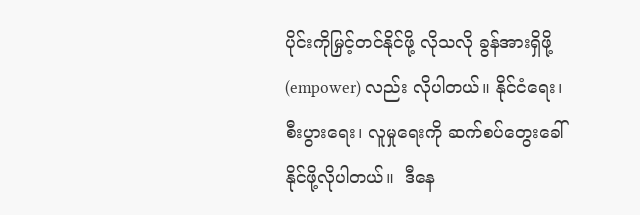ပိုင်းကိုမြှင့်တင်နိုင်ဖို့ လိုသလို ခွန်အားရှိဖို့ (empower) လည်း လိုပါတယ်။ နိုင်ငံရေး၊ စီးပွားရေး၊ လူမှုရေးကို ဆက်စပ်တွေးခေါ်နိုင်ဖို့လိုပါတယ်။  ဒီနေ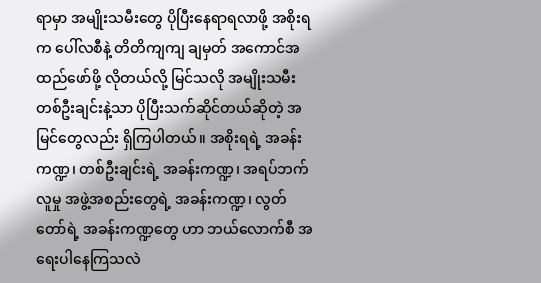ရာမှာ အမျိုးသမီးတွေ ပိုပြီးနေရာရလာဖို့ အစိုးရက ပေါ်လစီနဲ့ တိတိကျကျ ချမှတ် အကောင်အထည်ဖော်ဖို့ လိုတယ်လို့ မြင်သလို အမျိုးသမီး တစ်ဦးချင်းနဲ့သာ ပိုပြီးသက်ဆိုင်တယ်ဆိုတဲ့ အမြင်တွေလည်း ရှိကြပါတယ်။ အစိုးရရဲ့ အခန်းကဏ္ဍ၊ တစ်ဦးချင်းရဲ့ အခန်းကဏ္ဍ၊ အရပ်ဘက်လူမှု အဖွဲ့အစည်းတွေရဲ့ အခန်းကဏ္ဍ၊ လွတ်တော်ရဲ့ အခန်းကဏ္ဍတွေ ဟာ ဘယ်လောက်စီ အရေးပါနေကြသလဲ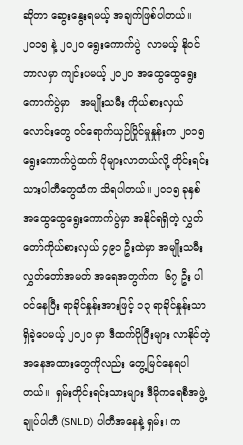ဆိုတာ ဆွေးနွေးရမယ့် အချက်ဖြစ်ပါတယ်။  ၂၀၁၅ နဲ့ ၂၀၂၀ ရွေးကောက်ပွဲ  လာမယ့် နိုဝင်ဘာလမှာ ကျင်းပမယ့် ၂၀၂၀ အထွေထွေရွေးကောက်ပွဲမှာ   အမျိုးသမီး ကိုယ်စားလှယ်လောင်းတွေ ဝင်ရောက်ယှဉ်ပြိုင်မှုနှုန်းက ၂၀၁၅ ရွေးကောက်ပွဲထက် ပိုများလာတယ်လို့ တိုင်းရင်းသားပါတီတွေထံက သိရပါတယ်။ ၂၀၁၅ ခုနှစ် အထွေထွေရွေးကောက်ပွဲမှာ အနိုင်ရရှိတဲ့ လွှတ်တော်ကိုယ်စားလှယ် ၄၉၁ ဦးထဲမှာ အမျိုးသမီးလွှတ်တော်အမတ် အရေအတွက်က  ၆၇ ဦး ပါဝင်နေပြီး ရာခိုင်နှုန်းအားဖြင့် ၁၃ ရာခိုင်နှုန်းသာရှိခဲ့ပေမယ့် ၂၀၂၀ မှာ ဒီထက်ပိုပြီးများ လာနိုင်တဲ့ အနေအထားတွေကိုလည်း တွေ့မြင်နေရပါတယ်။  ရှမ်းတိုင်းရင်းသားများ ဒီမိုကရေစီအဖွဲ့ချုပ်ပါတီ (SNLD) ပါတီအနေနဲ့ ရှမ်း၊ က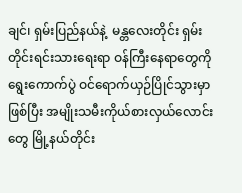ချင်၊ ရှမ်းပြည်နယ်နဲ့  မန္တလေးတိုင်း ရှမ်းတိုင်းရင်းသားရေးရာ ဝန်ကြီးနေရာတွေကို ရွေးကောက်ပွဲ ဝင်ရောက်ယှဉ်ပြိုင်သွားမှာဖြစ်ပြီး အမျိုးသမီးကိုယ်စားလှယ်လောင်းတွေ မြို့နယ်တိုင်း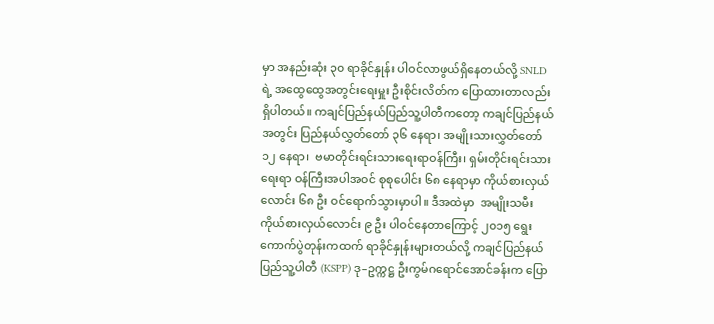မှာ အနည်းဆုံး ၃၀ ရာခိုင်နှုန်း ပါဝင်လာဖွယ်ရှိနေတယ်လို့ SNLD ရဲ့ အထွေထွေအတွင်းရေးမှူး ဦးစိုင်းလိတ်က ပြောထားတာလည်း ရှိပါတယ်။ ကချင်ပြည်နယ်ပြည်သူ့ပါတီကတော့ ကချင်ပြည်နယ်အတွင်း ပြည်နယ်လွှတ်တော် ၃၆ နေရာ၊ အမျိုးသားလွှတ်တော် ၁၂ နေရာ၊  ဗမာတိုင်းရင်းသားရေးရာဝန်ကြီး၊ ရှမ်းတိုင်းရင်းသားရေးရာ ဝန်ကြီးအပါအဝင် စုစုပေါင်း ၆၈ နေရာမှာ ကိုယ်စားလှယ်လောင်း ၆၈ ဦး ဝင်ရောက်သွားမှာပါ။ ဒီအထဲမှာ  အမျိုးသမီးကိုယ်စားလှယ်လောင်း ၉ ဦး ပါဝင်နေတာကြောင့် ၂၀၁၅ ရွေးကောက်ပွဲတုန်းကထက် ရာခိုင်နှုန်းများတယ်လို့ ကချင်ပြည်နယ်ပြည်သူ့ပါတီ (KSPP) ဒု–ဥက္ကဋ္ဌ ဦးကွမ်ဂရောင်အောင်ခန်းက ပြော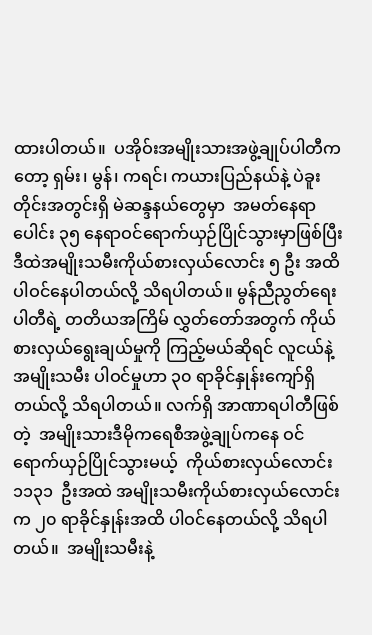ထားပါတယ်။  ပအိုဝ်းအမျိုးသားအဖွဲ့ချုပ်ပါတီကတော့ ရှမ်း၊ မွန်၊ ကရင်၊ ကယားပြည်နယ်နဲ့ ပဲခူးတိုင်းအတွင်းရှိ မဲဆန္ဒနယ်တွေမှာ  အမတ်နေရာပေါင်း ၃၅ နေရာဝင်ရောက်ယှဉ်ပြိုင်သွားမှာဖြစ်ပြီး ဒီထဲအမျိုးသမီးကိုယ်စားလှယ်လောင်း ၅ ဦး အထိ ပါဝင်နေပါတယ်လို့ သိရပါတယ်။ မွန်ညီညွတ်ရေးပါတီရဲ့ တတိယအကြိမ် လွှတ်တော်အတွက် ကိုယ်စားလှယ်ရွေးချယ်မှုကို ကြည့်မယ်ဆိုရင် လူငယ်နဲ့ အမျိုးသမီး ပါဝင်မှုဟာ ၃၀ ရာခိုင်နှုန်းကျော်ရှိတယ်လို့ သိရပါတယ်။ လက်ရှိ အာဏာရပါတီဖြစ်တဲ့  အမျိုးသားဒီမိုကရေစီအဖွဲ့ချုပ်ကနေ ဝင်ရောက်ယှဉ်ပြိုင်သွားမယ့်  ကိုယ်စားလှယ်လောင်း ၁၁၃၁  ဦးအထဲ အမျိုးသမီးကိုယ်စားလှယ်လောင်းက ၂၀ ရာခိုင်နှုန်းအထိ ပါဝင်နေတယ်လို့ သိရပါတယ်။  အမျိုးသမီးနဲ့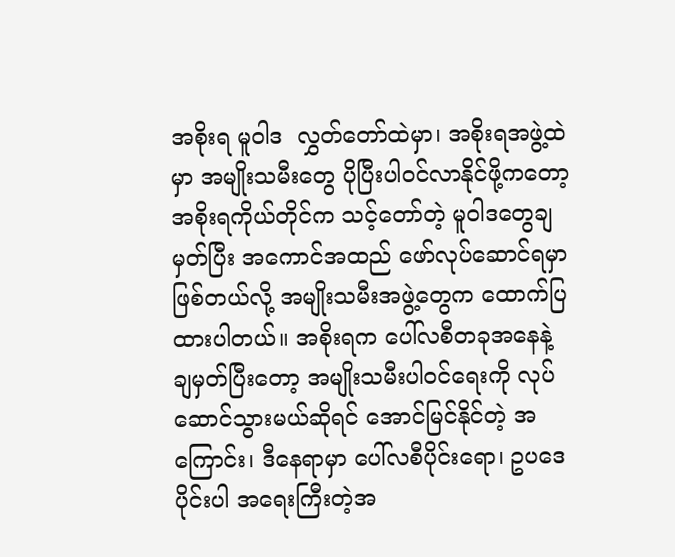အစိုးရ မူဝါဒ  လွှတ်တော်ထဲမှာ၊ အစိုးရအဖွဲ့ထဲမှာ အမျိုးသမီးတွေ ပိုပြီးပါဝင်လာနိုင်ဖို့ကတော့ အစိုးရကိုယ်တိုင်က သင့်တော်တဲ့ မူဝါဒတွေချမှတ်ပြီး အကောင်အထည် ဖော်လုပ်ဆောင်ရမှာ ဖြစ်တယ်လို့ အမျိုးသမီးအဖွဲ့တွေက ထောက်ပြထားပါတယ်။ အစိုးရက ပေါ်လစီတခုအနေနဲ့ ချမှတ်ပြီးတော့ အမျိုးသမီးပါဝင်ရေးကို လုပ်ဆောင်သွားမယ်ဆိုရင် အောင်မြင်နိုင်တဲ့ အကြောင်း၊ ဒီနေရာမှာ ပေါ်လစီပိုင်းရော၊ ဥပဒေပိုင်းပါ အရေးကြီးတဲ့အ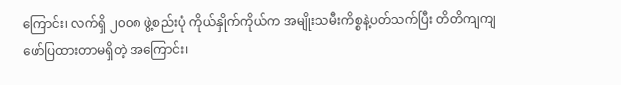ကြောင်း၊ လက်ရှိ ၂၀၀၈ ဖွဲ့စည်းပုံ ကိုယ်နှိုက်ကိုယ်က အမျိုးသမီးကိစ္စနဲ့ပတ်သက်ပြီး တိတိကျကျ ဖော်ပြထားတာမရှိတဲ့ အကြောင်း၊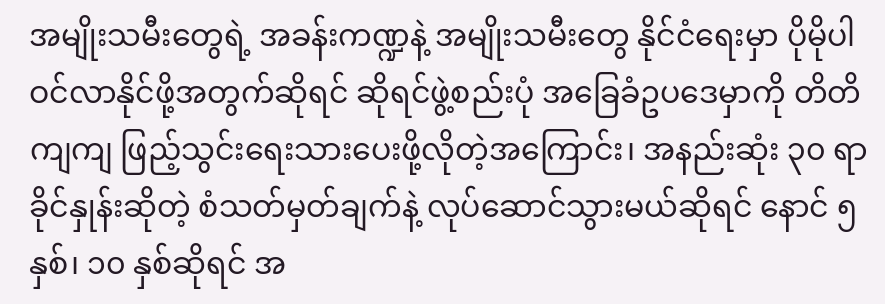အမျိုးသမီးတွေရဲ့ အခန်းကဏ္ဍနဲ့ အမျိုးသမီးတွေ နိုင်ငံရေးမှာ ပိုမိုပါဝင်လာနိုင်ဖို့အတွက်ဆိုရင် ဆိုရင်ဖွဲ့စည်းပုံ အခြေခံဥပဒေမှာကို တိတိကျကျ ဖြည့်သွင်းရေးသားပေးဖို့လိုတဲ့အကြောင်း၊ အနည်းဆုံး ၃၀ ရာခိုင်နှုန်းဆိုတဲ့ စံသတ်မှတ်ချက်နဲ့ လုပ်ဆောင်သွားမယ်ဆိုရင် နောင် ၅ နှစ်၊ ၁၀ နှစ်ဆိုရင် အ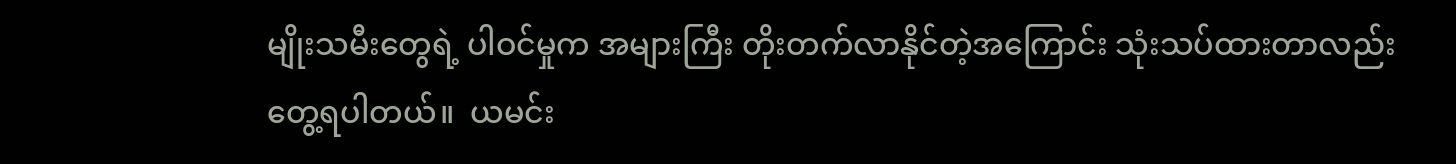မျိုးသမီးတွေရဲ့ ပါဝင်မှုက အများကြီး တိုးတက်လာနိုင်တဲ့အကြောင်း သုံးသပ်ထားတာလည်း တွေ့ရပါတယ်။  ယမင်း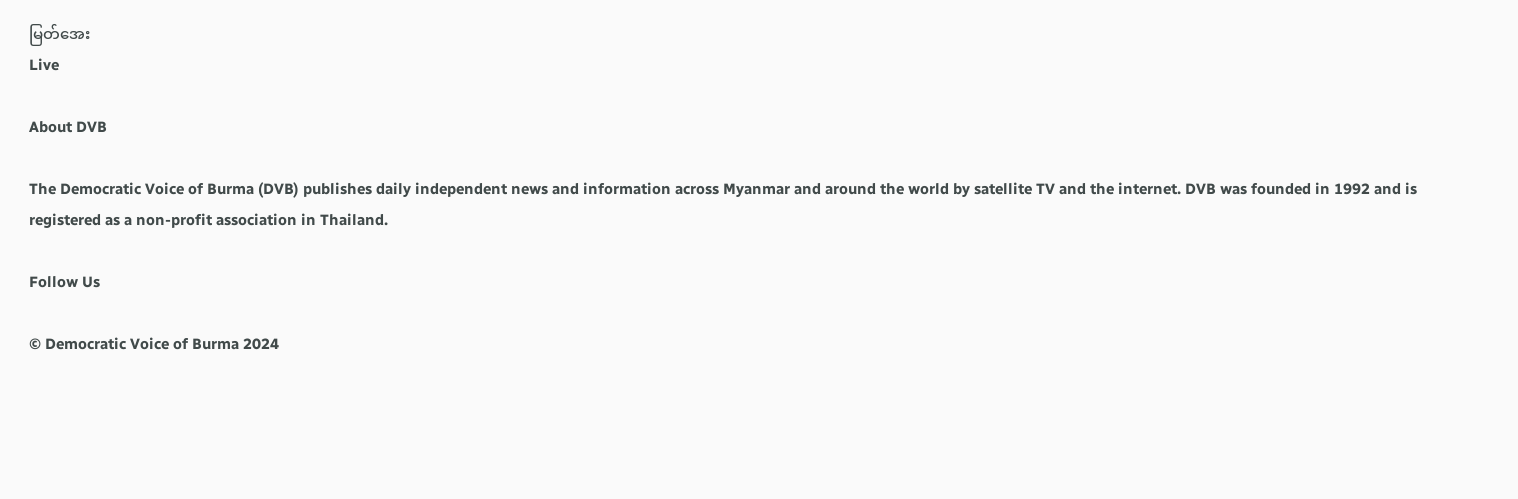မြတ်အေး
Live

About DVB

The Democratic Voice of Burma (DVB) publishes daily independent news and information across Myanmar and around the world by satellite TV and the internet. DVB was founded in 1992 and is registered as a non-profit association in Thailand.

Follow Us

© Democratic Voice of Burma 2024